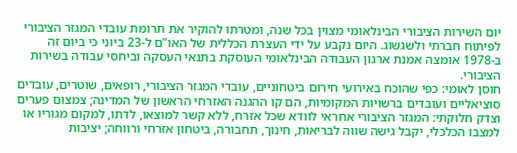יום השירות הציבורי הבינלאומי מצוין בכל שנה, ומטרתו להוקיר את תרומת עובדי המגזר הציבורי לפיתוח חברתי ולשגשוג. היום נקבע על ידי העצרת הכללית של האו”ם ל-23 ביוני כי ביום זה ב-1978 אומצה אמנת ארגון העבודה הבינלאומי העוסקת בתנאי העסקה וביחסי עבודה בשירות הציבורי.
חוסן לאומי: כפי שהוכח באירועי חירום ביטחוניים, עובדי המגזר הציבורי, רופאים, שוטרים, עובדים סוציאליים ועובדים ברשויות המקומיות, הם קו ההגנה האזרחי הראשון של המדינה; צמצום פערים וצדק חלוקתי: המגזר הציבורי אחראי לוודא שכל אזרח, ללא קשר למוצאו, לדתו, למקום מגוריו או למצבו הכלכלי, יקבל גישה שווה לבריאות, חינוך, תחבורה, ביטחון אזרחי ורווחה; יציבות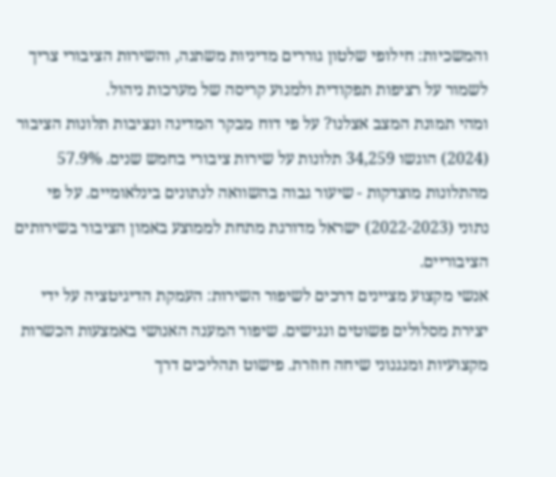והמשכיות: חילופי שלטון גוררים מדיניות משתנה, והשירות הציבורי צריך לשמור על רציפות תפקודית ולמנוע קריסה של מערכות ניהול.
ומהי תמונת המצב אצלנו? על פי דוח מבקר המדינה ונציבות תלונות הציבור (2024) הוגשו 34,259 תלונות על שירות ציבורי בחמש שנים. 57.9% מהתלונות מוצדקות - שיעור גבוה בהשוואה לנתונים בינלאומיים. על פי נתוני (2022-2023) ישראל מדורגת מתחת לממוצע באמון הציבור בשירותים הציבוריים.
אנשי מקצוע מציינים דרכים לשיפור השירות: העמקת הדיגיטציה על ידי יצירת מסלולים פשוטים ונגישים. שיפור המענה האנושי באמצעות הכשרות מקצועיות ומנגנוני שיחה חוזרת. פישוט תהליכים דרך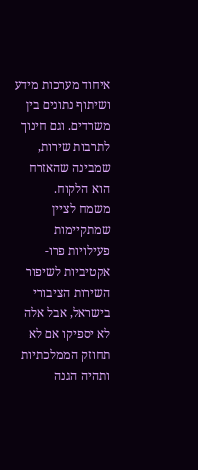איחוד מערכות מידע ושיתוף נתונים בין משרדים. וגם חינוך לתרבות שירות, שמבינה שהאזרח הוא הלקוח.
משמח לציין שמתקיימות פעילויות פרו-אקטיביות לשיפור השירות הציבורי בישראל, אבל אלה לא יספיקו אם לא תחוזק הממלכתיות ותהיה הגנה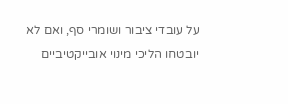על עובדי ציבור ושומרי סף, ואם לא יובטחו הליכי מינוי אובייקטיביים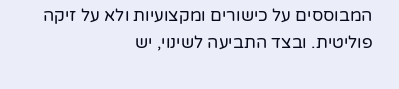המבוססים על כישורים ומקצועיות ולא על זיקה פוליטית. ובצד התביעה לשינוי, יש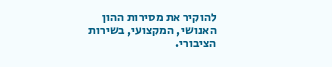להוקיר את מסירות ההון האנושי, המקצועי, בשירות הציבורי.